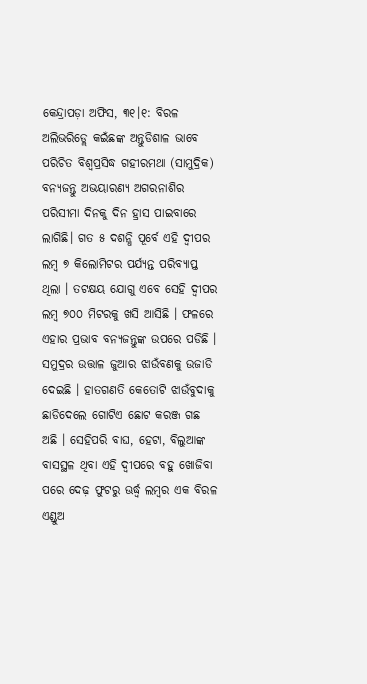କେନ୍ଦ୍ରାପଡ଼ା ଅଫିସ, ୩୧।୧: ବିରଳ ଅଲିଭରିଡ୍ଲେ କଇଁଛଙ୍କ ଅନ୍ତୁଡିଶାଳ ଭାବେ ପରିଚିତ ବିଶ୍ୱପ୍ରସିଦ୍ଧ ଗହୀରମଥା (ସାମୁଦ୍ରିକ) ବନ୍ୟଜନ୍ତୁ ଅଭୟାରଣ୍ୟ ଅଗରନାଶିର ପରିସୀମା ଦିନକୁ ଦିନ ହ୍ରାସ ପାଇବାରେ ଲାଗିଛି। ଗତ ୫ ଦଶନ୍ଧି ପୂର୍ବେ ଏହି ଦ୍ୱୀପର ଲମ୍ବ ୭ କିଲୋମିଟର ପର୍ଯ୍ୟନ୍ତ ପରିବ୍ୟାପ୍ତ ଥିଲା । ତଟକ୍ଷୟ ଯୋଗୁ ଏବେ ସେହି ଦ୍ୱୀପର ଲମ୍ବ ୭୦୦ ମିଟରକୁ ଖସି ଆସିଛି । ଫଳରେ ଏହାର ପ୍ରଭାବ ବନ୍ୟଜନ୍ତୁଙ୍କ ଉପରେ ପଡିଛି । ସମୁଦ୍ରର ଉତ୍ତାଳ ଜୁଆର ଝାଉଁବଣକୁ ଉଜାଡି ଦେଇଛି । ହାତଗଣତି କେତୋଟି ଝାଉଁବୁଦାକୁ ଛାଡିଦେଲେ ଗୋଟିଏ ଛୋଟ କରଞ୍ଜ ଗଛ ଅଛି । ସେହିପରି ବାଘ, ହେଟା, ବିଲୁଆଙ୍କ ବାସସ୍ଥଳ ଥିବା ଏହି ଦ୍ୱୀପରେ ବହୁ ଖୋଜିବା ପରେ ଦେଢ଼ ଫୁଟରୁ ଊର୍ଦ୍ଧ୍ୱ ଲମ୍ବର ଏକ ବିରଳ ଏଣ୍ଡୁଅ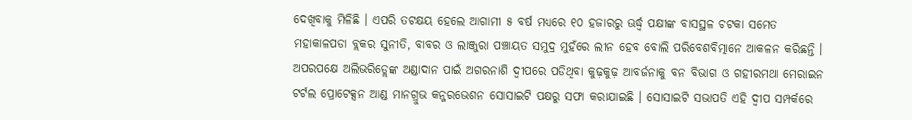ଦେଖିବାକୁ ମିଳିଛି । ଏପରି ତଟକ୍ଷୟ ହେଲେ ଆଗାମୀ ୫ ବର୍ଷ ମଧ୍ୟରେ ୧୦ ହଜାରରୁ ଊର୍ଦ୍ଧ୍ୱ ପକ୍ଷୀଙ୍କ ବାସସ୍ଥଳ ଚଟକା ସମେତ ମହାକାଳପଡା ବ୍ଲକର ସୁନୀତି, ବାବର ଓ ଲାଞ୍ଜୁରା ପଞ୍ଚାୟତ ସମୁଦ୍ର ମୁହଁରେ ଲୀନ ହେବ ବୋଲି ପରିବେଶବିତ୍ମାନେ ଆକଳନ କରିଛନ୍ତି ।
ଅପରପକ୍ଷେ ଅଲିଭରିଡ୍ଲେଙ୍କ ଅଣ୍ଡାଦାନ ପାଇଁ ଅଗରନାଶି ଦ୍ୱୀପରେ ପଡିଥିବା କୁଢ଼କୁଢ଼ ଆବର୍ଜନାକୁ ବନ ବିଭାଗ ଓ ଗହୀରମଥା ମେରାଇନ ଟର୍ଟଲ ପ୍ରୋଟେକ୍ସନ ଆଣ୍ଡ ମାନଗ୍ରୁଭ କନ୍ଜରଭେଶନ ସୋସାଇଟି ପକ୍ଷରୁ ସଫା କରାଯାଇଛି । ସୋସାଇଟି ସଭାପତି ଏହି ଦ୍ୱୀପ ସମ୍ପର୍କରେ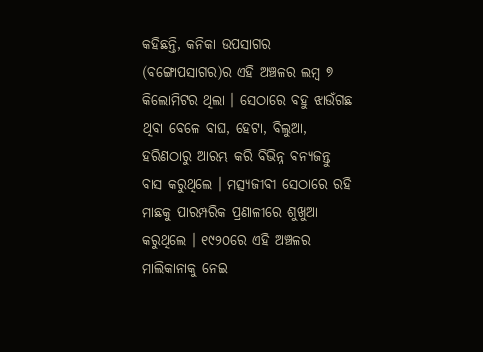କହିଛନ୍ତି, କନିକା ଉପସାଗର (ବଙ୍ଗୋପସାଗର)ର ଏହି ଅଞ୍ଚଳର ଲମ୍ବ ୭ କିଲୋମିଟର ଥିଲା । ସେଠାରେ ବହୁ ଝାଉଁଗଛ ଥିବା ବେଳେ ବାଘ, ହେଟା, ବିଲୁଆ, ହରିଣଠାରୁ ଆରମ୍ଭ କରି ବିଭିନ୍ନ ବନ୍ୟଜନ୍ତୁ ବାସ କରୁଥିଲେ । ମତ୍ସ୍ୟଜୀବୀ ସେଠାରେ ରହି ମାଛକୁ ପାରମ୍ପରିକ ପ୍ରଣାଳୀରେ ଶୁଖୁଆ କରୁଥିଲେ । ୧୯୨୦ରେ ଏହି ଅଞ୍ଚଳର ମାଲିକାନାକୁ ନେଇ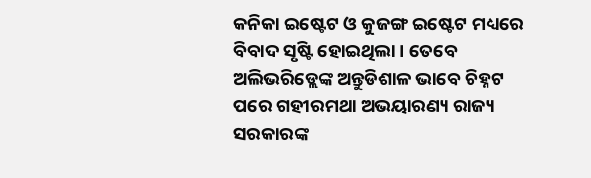କନିକା ଇଷ୍ଟେଟ ଓ କୁଜଙ୍ଗ ଇଷ୍ଟେଟ ମଧ୍ୟରେ ବିବାଦ ସୃଷ୍ଟି ହୋଇଥିଲା । ତେବେ ଅଲିଭରିଡ୍ଲେଙ୍କ ଅନ୍ତୁଡିଶାଳ ଭାବେ ଚିହ୍ନଟ ପରେ ଗହୀରମଥା ଅଭୟାରଣ୍ୟ ରାଜ୍ୟ ସରକାରଙ୍କ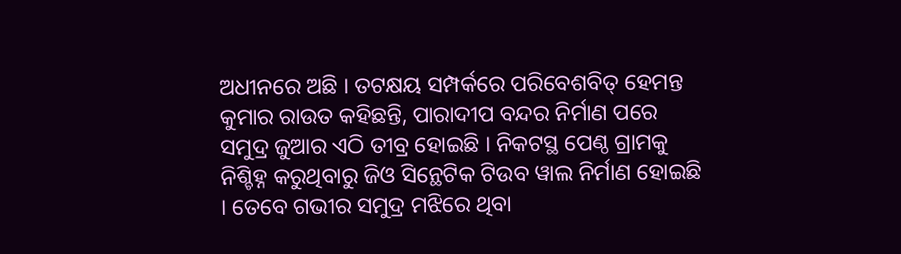ଅଧୀନରେ ଅଛି । ତଟକ୍ଷୟ ସମ୍ପର୍କରେ ପରିବେଶବିତ୍ ହେମନ୍ତ କୁମାର ରାଉତ କହିଛନ୍ତି, ପାରାଦୀପ ବନ୍ଦର ନିର୍ମାଣ ପରେ ସମୁଦ୍ର ଜୁଆର ଏଠି ତୀବ୍ର ହୋଇଛି । ନିକଟସ୍ଥ ପେଣ୍ଠ ଗ୍ରାମକୁ ନିଶ୍ଚିହ୍ନ କରୁଥିବାରୁ ଜିଓ ସିନ୍ଥେଟିକ ଟିଉବ ୱାଲ ନିର୍ମାଣ ହୋଇଛି । ତେବେ ଗଭୀର ସମୁଦ୍ର ମଝିରେ ଥିବା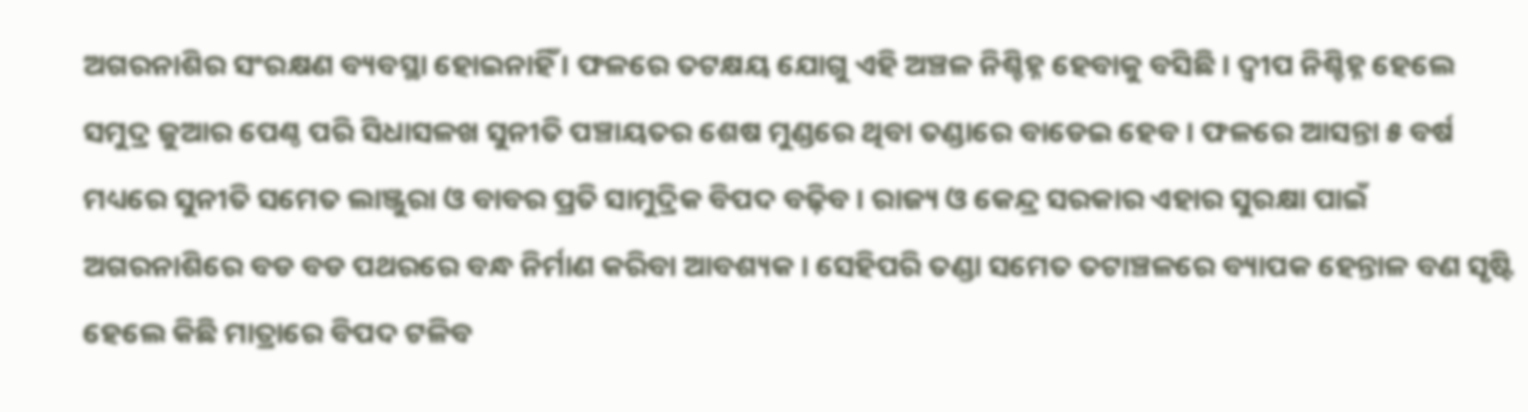ଅଗରନାଶିର ସଂରକ୍ଷଣ ବ୍ୟବସ୍ଥା ହୋଇନାହିଁ । ଫଳରେ ତଟକ୍ଷୟ ଯୋଗୁ ଏହି ଅଞ୍ଚଳ ନିଶ୍ଚିହ୍ନ ହେବାକୁ ବସିଛି । ଦ୍ୱୀପ ନିଶ୍ଚିହ୍ନ ହେଲେ ସମୁଦ୍ର ଜୁଆର ପେଣ୍ଠ ପରି ସିଧାସଳଖ ସୁନୀତି ପଞ୍ଚାୟତର ଶେଷ ମୁଣ୍ଡରେ ଥିବା ତଣ୍ଡାରେ ବାଡେଇ ହେବ । ଫଳରେ ଆସନ୍ତା ୫ ବର୍ଷ ମଧ୍ୟରେ ସୁନୀତି ସମେତ ଲାଞ୍ଜୁରା ଓ ବାବର ପ୍ରତି ସାମୁଦ୍ରିକ ବିପଦ ବଢ଼ିବ । ରାଜ୍ୟ ଓ କେନ୍ଦ୍ର ସରକାର ଏହାର ସୁରକ୍ଷା ପାଇଁ ଅଗରନାଶିରେ ବଡ ବଡ ପଥରରେ ବନ୍ଧ ନିର୍ମାଣ କରିବା ଆବଶ୍ୟକ । ସେହିପରି ତଣ୍ଡା ସମେତ ତଟାଞ୍ଚଳରେ ବ୍ୟାପକ ହେନ୍ତାଳ ବଣ ସୃଷ୍ଟି ହେଲେ କିଛି ମାତ୍ରାରେ ବିପଦ ଟଳିବ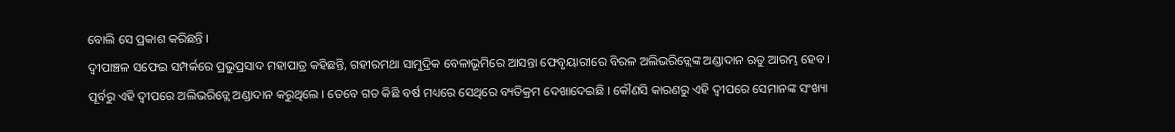ବୋଲି ସେ ପ୍ରକାଶ କରିଛନ୍ତି ।
ଦ୍ୱୀପାଞ୍ଚଳ ସଫେଇ ସମ୍ପର୍କରେ ପ୍ରଭୁପ୍ରସାଦ ମହାପାତ୍ର କହିଛନ୍ତି, ଗହୀରମଥା ସାମୁଦ୍ରିକ ବେଳାଭୂମିରେ ଆସନ୍ତା ଫେବୃୟାରୀରେ ବିରଳ ଅଲିଭରିଡ୍ଲେଙ୍କ ଅଣ୍ଡାଦାନ ଋତୁ ଆରମ୍ଭ ହେବ । ପୂର୍ବରୁ ଏହି ଦ୍ୱୀପରେ ଅଲିଭରିଡ୍ଲେ ଅଣ୍ଡାଦାନ କରୁଥିଲେ । ତେବେ ଗତ କିଛି ବର୍ଷ ମଧ୍ୟରେ ସେଥିରେ ବ୍ୟତିକ୍ରମ ଦେଖାଦେଇଛି । କୌଣସି କାରଣରୁ ଏହି ଦ୍ୱୀପରେ ସେମାନଙ୍କ ସଂଖ୍ୟା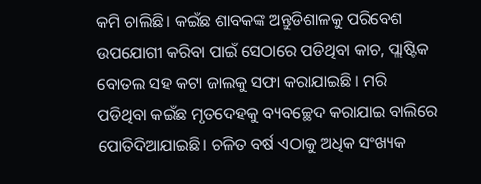କମି ଚାଲିଛି। କଇଁଛ ଶାବକଙ୍କ ଅନ୍ତୁଡିଶାଳକୁ ପରିବେଶ ଉପଯୋଗୀ କରିବା ପାଇଁ ସେଠାରେ ପଡିଥିବା କାଚ, ପ୍ଲାଷ୍ଟିକ ବୋତଲ ସହ କଟା ଜାଲକୁ ସଫା କରାଯାଇଛି । ମରି ପଡିଥିବା କଇଁଛ ମୃତଦେହକୁ ବ୍ୟବଚ୍ଛେଦ କରାଯାଇ ବାଲିରେ ପୋତିଦିଆଯାଇଛି। ଚଳିତ ବର୍ଷ ଏଠାକୁ ଅଧିକ ସଂଖ୍ୟକ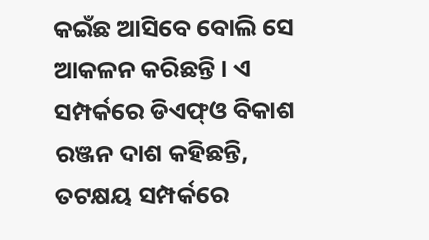କଇଁଛ ଆସିବେ ବୋଲି ସେ ଆକଳନ କରିଛନ୍ତି । ଏ ସମ୍ପର୍କରେ ଡିଏଫ୍ଓ ବିକାଶ ରଞ୍ଜନ ଦାଶ କହିଛନ୍ତି, ତଟକ୍ଷୟ ସମ୍ପର୍କରେ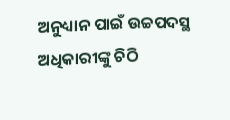ଅନୁଧ୍ୟାନ ପାଇଁ ଉଚ୍ଚପଦସ୍ଥ ଅଧିକାରୀଙ୍କୁ ଚିଠି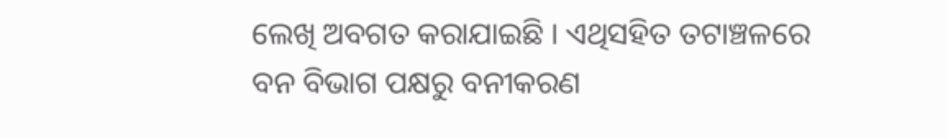ଲେଖି ଅବଗତ କରାଯାଇଛି । ଏଥିସହିତ ତଟାଞ୍ଚଳରେ ବନ ବିଭାଗ ପକ୍ଷରୁ ବନୀକରଣ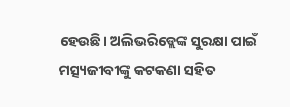ହେଉଛି। ଅଲିଭରିଡ୍ଲେଙ୍କ ସୁରକ୍ଷା ପାଇଁ ମତ୍ସ୍ୟଜୀବୀଙ୍କୁ କଟକଣା ସହିତ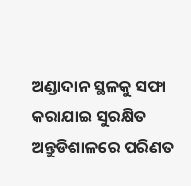ଅଣ୍ଡାଦାନ ସ୍ଥଳକୁ ସଫା କରାଯାଇ ସୁରକ୍ଷିତ ଅନ୍ତୁଡିଶାଳରେ ପରିଣତ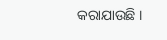କରାଯାଉଛି ।